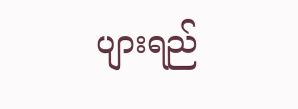ပျားရည်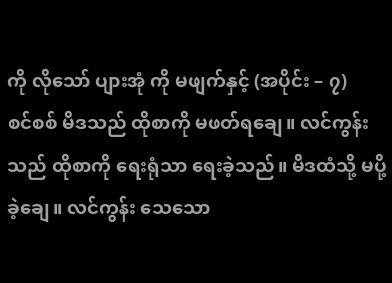ကို လိုသော် ပျားအုံ ကို မဖျက်နှင့် (အပိုင်း – ၇)
စင်စစ် မိဒသည် ထိုစာကို မဖတ်ရချေ။ လင်ကွန်းသည် ထိုစာကို ရေးရုံသာ ရေးခဲ့သည်။ မိဒထံသို့ မပို့ခဲ့ချေ။ လင်ကွန်း သေသော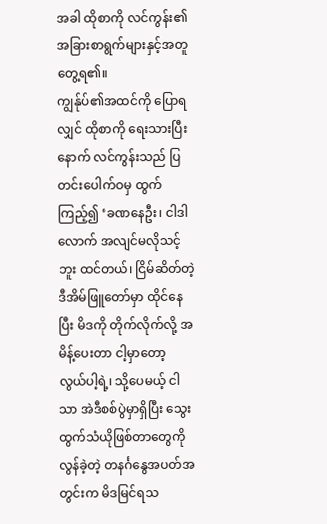အခါ ထိုစာကို လင်ကွန်း၏အခြားစာရွက်များနှင့်အတူ တွေ့ရ၏။
ကျွန်ုပ်၏အထင်ကို ပြောရလျှင် ထိုစာကို ရေးသားပြီးနောက် လင်ကွန်းသည် ပြတင်းပေါက်ဝမှ ထွက်ကြည့်၍ ‘ခဏနေဦး၊ ငါဒါလောက် အလျင်မလိုသင့်ဘူး ထင်တယ်၊ ငြိမ်ဆိတ်တဲ့ ဒီအိမ်ဖြူတော်မှာ ထိုင်နေပြီး မိဒကို တိုက်လိုက်လို့ အမိန့်ပေးတာ ငါ့မှာတော့ လွယ်ပါ့ရဲ့၊ သို့ပေမယ့် ငါသာ အဲဒီစစ်ပွဲမှာရှိပြီး သွေးထွက်သံယိုဖြစ်တာတွေကို လွန်ခဲ့တဲ့ တနင်္ဂနွေအပတ်အတွင်းက မိဒမြင်ရသ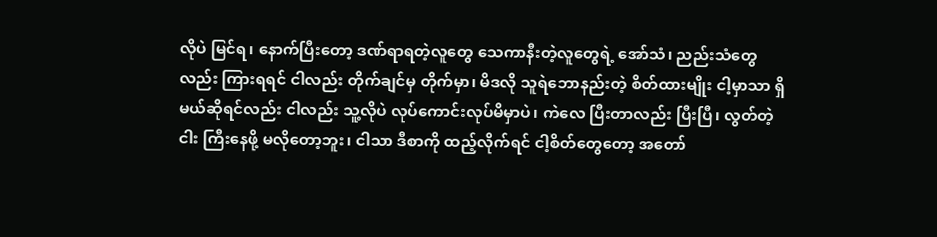လိုပဲ မြင်ရ၊ နောက်ပြီးတော့ ဒဏ်ရာရတဲ့လူတွေ သေကာနီးတဲ့လူတွေရဲ့ အော်သံ၊ ညည်းသံတွေလည်း ကြားရရင် ငါလည်း တိုက်ချင်မှ တိုက်မှာ၊ မိဒလို သူရဲဘောနည်းတဲ့ စိတ်ထားမျိုး ငါ့မှာသာ ရှိမယ်ဆိုရင်လည်း ငါလည်း သူ့လိုပဲ လုပ်ကောင်းလုပ်မိမှာပဲ၊ ကဲလေ ပြီးတာလည်း ပြီးပြီ၊ လွတ်တဲ့ငါး ကြီးနေဖို့ မလိုတော့ဘူး၊ ငါသာ ဒီစာကို ထည့်လိုက်ရင် ငါ့စိတ်တွေတော့ အတော်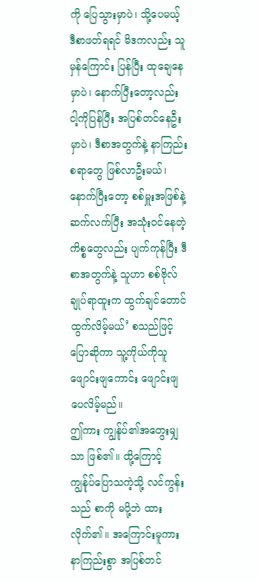ကို ပြေသွားမှာပဲ၊ သို့ပေမယ့် ဒီစာဖတ်ရရင် မိဒကလည်း သူမှန်ကြောင်း ပြန်ပြီး ထုချေနေမှာပဲ၊ နောက်ပြီးတော့လည်း ငါ့ကိုပြန်ပြီး အပြစ်တင်နေဦးမှာပဲ၊ ဒီစာအတွက်နဲ့ နာကြည်းစရာတွေ ဖြစ်လာဦးမယ်၊ နောက်ပြီးတော့ စစ်မှူးအဖြစ်နဲ့ ဆက်လက်ပြီး အသုံးဝင်နေတဲ့ ကိစ္စတွေလည်း ပျက်ကုန်ပြီး ဒီစာအတွက်နဲ့ သူဟာ စစ်ဗိုလ်ချုပ်ရာထူးက ထွက်ချင်တောင် ထွက်လိမ့်မယ်’ စသည်ဖြင့် ပြောဆိုကာ သူ့ကိုယ်ကိုသူ ဖျောင်းဖျကောင်း ဖျောင်းဖျပေလိမ့်မည်။
ဤကား ကျွန်ုပ်၏အတွေးမျှသာ ဖြစ်၏။ ထို့ကြောင့် ကျွန်ုပ်ပြောသကဲ့သို့ လင်ကွန်းသည် စာကို မပို့ဘဲ ထားလိုက်၏။ အကြောင်းမူကား နာကြည်းစွာ အပြစ်တင်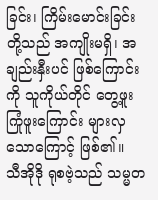ခြင်း၊ ကြိမ်းမောင်းခြင်းတို့သည် အကျိုးမရှိ၊ အချည်းနှီးပင် ဖြစ်ကြောင်းကို သူကိုယ်တိုင် တွေ့ဖူးကြုံဖူးကြောင်း များလှသောကြောင့် ဖြစ်၏။
သီအိုဒို ရုစဗဲ့သည် သမ္မတ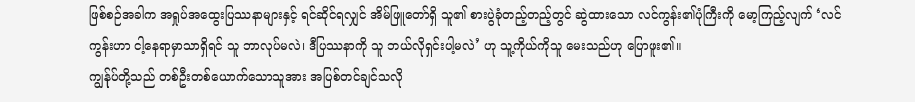ဖြစ်စဉ်အခါက အရှုပ်အထွေးပြဿနာများနှင့် ရင်ဆိုင်ရလျှင် အိမ်ဖြူတော်ရှိ သူ၏ စားပွဲခုံတည့်တည့်တွင် ဆွဲထားသော လင်ကွန်း၏ပုံကြီးကို မော့ကြည့်လျက် ‘လင်ကွန်းဟာ ငါ့နေရာမှာသာရှိရင် သူ ဘာလုပ်မလဲ၊ ဒီပြဿနာကို သူ ဘယ်လိုရှင်းပါ့မလဲ’ ဟု သူ့ကိုယ်ကိုသူ မေးသည်ဟု ပြောဖူး၏။
ကျွန်ုပ်တို့သည် တစ်ဦးတစ်ယောက်သောသူအား အပြစ်တင်ချင်သလို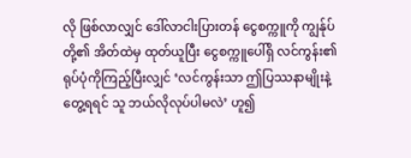လို ဖြစ်လာလျှင် ဒေါ်လာငါးပြားတန် ငွေစက္ကူကို ကျွန်ုပ်တို့၏ အိတ်ထဲမှ ထုတ်ယူပြီး ငွေစက္ကူပေါ်ရှိ လင်ကွန်း၏ ရုပ်ပုံကိုကြည့်ပြီးလျှင် ‘လင်ကွန်းသာ ဤပြဿနာမျိုးနဲ့ တွေ့ရရင် သူ ဘယ်လိုလုပ်ပါမလဲ’ ဟူ၍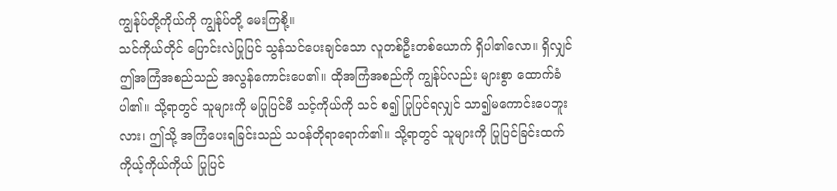ကျွန်ုပ်တို့ကိုယ်ကို ကျွန်ုပ်တို့ မေးကြစို့။
သင်ကိုယ်တိုင် ပြောင်းလဲပြုပြင် သွန်သင်ပေးချင်သော လူတစ်ဦးတစ်ယောက် ရှိပါ၏လော။ ရှိလျှင် ဤအကြံအစည်သည် အလွန်ကောင်းပေ၏။ ထိုအကြံအစည်ကို ကျွန်ုပ်လည်း များစွာ ထောက်ခံပါ၏။ သို့ရာတွင် သူများကို မပြုပြင်မီ သင့်ကိုယ်ကို သင် စ၍ ပြုပြင်ရလျှင် သာ၍မကောင်းပေဘူးလား၊ ဤသို့ အကြံပေးရခြင်းသည် သဝန်တိုရာရောက်၏။ သို့ရာတွင် သူများကို ပြုပြင်ခြင်းထက် ကိုယ့်ကိုယ်ကိုယ် ပြုပြင်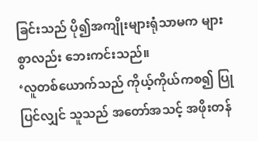ခြင်းသည် ပို၍အကျိုးများရုံသာမက များစွာလည်း ဘေးကင်းသည်။
‘လူတစ်ယောက်သည် ကိုယ့်ကိုယ်ကစ၍ ပြုပြင်လျှင် သူသည် အတော်အသင့် အဖိုးတန်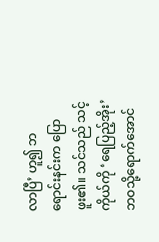လာပြီ’ ဟူ၍ ဘရောင်းနင်းက ပြောဖူး၏။ သင်သည် သင့်ကိုယ်ကို ‘ရေပြည့်အိုး’ ဘဝသို့ရောက်အောင်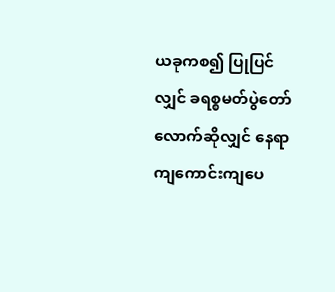ယခုကစ၍ ပြုပြင်လျှင် ခရစ္စမတ်ပွဲတော်လောက်ဆိုလျှင် နေရာကျကောင်းကျပေ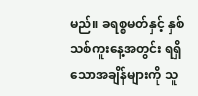မည်။ ခရစ္စမတ်နှင့် နှစ်သစ်ကူးနေ့အတွင်း ရရှိသောအချိန်များကို သူ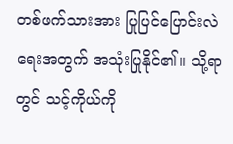တစ်ဖက်သားအား ပြုပြင်ပြောင်းလဲရေးအတွက် အသုံးပြုနိုင်၏။ သို့ရာတွင် သင့်ကိုယ်ကို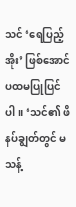သင် ‘ရေပြည့်အိုး’ ဖြစ်အောင် ပထမပြုပြင်ပါ။ ‘သင်၏ ဖိနပ်ချွတ်တွင် မသန့်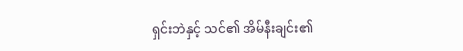ရှင်းဘဲနှင့် သင်၏ အိမ်နီးချင်း၏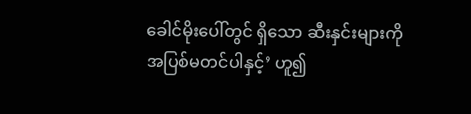ခေါင်မိုးပေါ်တွင် ရှိသော ဆီးနှင်းများကို အပြစ်မတင်ပါနှင့်’ ဟူ၍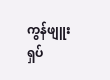ကွန်ဖျူးရှပ်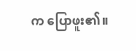က ပြောဖူး၏။